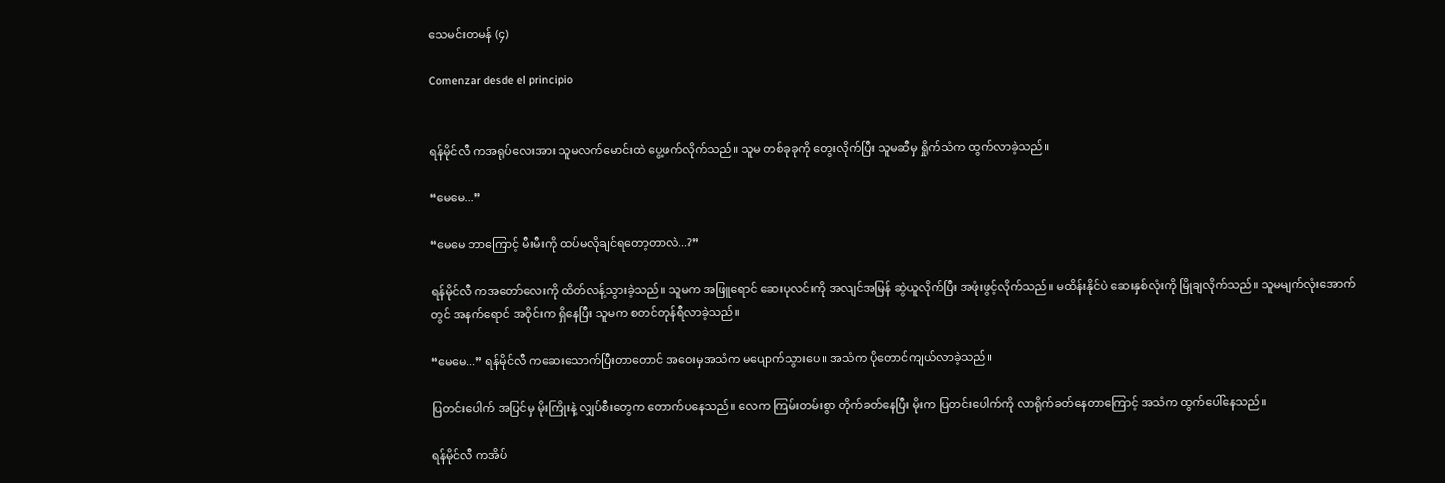သေမင်းတမန် (၄)

Comenzar desde el principio


ရန်မိုင်လီ ကအရုပ်လေးအား သူမလက်မောင်းထဲ ပွေ့ဖက်လိုက်သည်။ သူမ တစ်ခုခုကို တွေးလိုက်ပြီး သူမဆီမှ ရှိုက်သံက ထွက်လာခဲ့သည်။

“မေမေ...”

“မေမေ ဘာကြောင့် မီးမီးကို ထပ်မလိုချင်ရတော့တာလဲ...?”

ရန်မိုင်လီ ကအတော်လေးကို ထိတ်လန့်သွားခဲ့သည်။ သူမက အဖြူရောင် ဆေးပုလင်းကို အလျင်အမြန် ဆွဲယူလိုက်ပြီး အဖုံးဖွင့်လိုက်သည်။ မထိန်းနိုင်ပဲ ဆေးနှစ်လုံးကို မြိုချလိုက်သည်။ သူမမျက်လုံးအောက်တွင် အနက်ရောင် အဝိုင်းက ရှိနေပြီး သူမက စတင်တုန်ရီလာခဲ့သည်။

“မေမေ...” ရန်မိုင်လီ ကဆေးသောက်ပြီးတာတောင် အဝေးမှအသံက မပျောက်သွားပေ။ အသံက ပိုတောင်ကျယ်လာခဲ့သည်။

ပြတင်းပေါက် အပြင်မှ မိုးကြိုးနဲ့ လျှပ်စီးတွေက တောက်ပနေသည်။ လေက ကြမ်းတမ်းစွာ တိုက်ခတ်နေပြီး မိုးက ပြတင်းပေါက်ကို လာရိုက်ခတ်နေတာကြောင့် အသံက ထွက်ပေါ်နေသည်။

ရန်မိုင်လီ ကအိပ်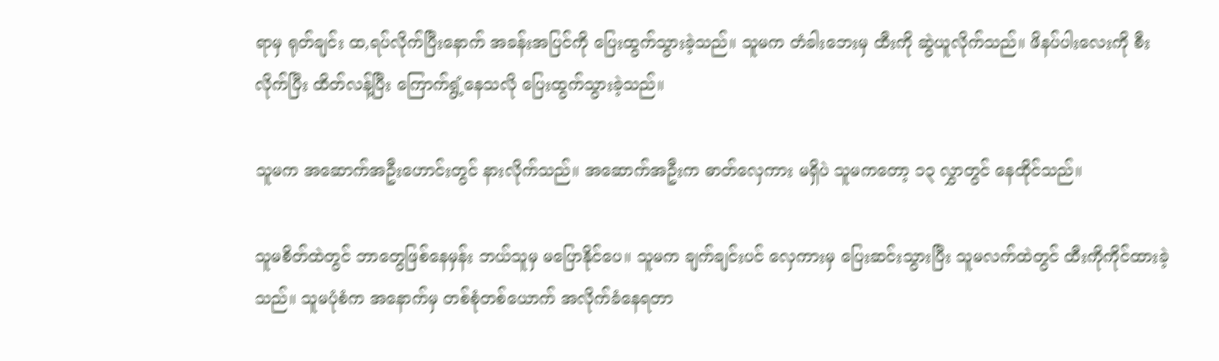ရာမှ ရုတ်ချင်း ထ,ရပ်လိုက်ပြီးနောက် အခန်းအပြင်ကို ပြေးထွက်သွားခဲ့သည်။ သူမက တံခါးဘေးမှ ထီးကို ဆွဲယူလိုက်သည်။ ဖိနပ်ပါးလေးကို စီးလိုက်ပြီး ထိတ်လန့်ပြီး ကြောက်ရွံ့နေသလို ပြေးထွက်သွားခဲ့သည်။

သူမက အဆောက်အဦးဟောင်းတွင် နားလိုက်သည်။ အဆောက်အဦးက ဓာတ်လှေကား မရှိပဲ သူမကတော့ ၁၃ လွှာတွင် နေထိုင်သည်။

သူမစိတ်ထဲတွင် ဘာတွေဖြစ်နေမှန်း ဘယ်သူမှ မပြောနိုင်ပေ။ သူမက ချက်ချင်းပင် လှေကားမှ ပြေးဆင်းသွားပြီး သူမလက်ထဲတွင် ထီးကိုကိုင်ထားခဲ့သည်။ သူမပုံစံက အနောက်မှ တစ်စုံတစ်ယောက် အလိုက်ခံနေရတာ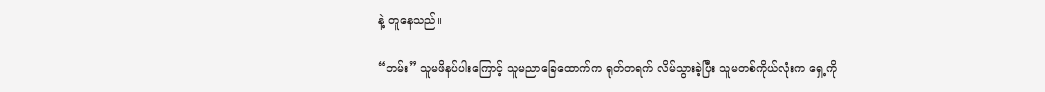နဲ့ တူနေသည်။

“ဘမ်း” သူမဖိနပ်ပါးကြောင့် သူမညာခြေထောက်က ရုတ်တရက် လိမ်သွားခဲ့ပြီး သူမတစ်ကိုယ်လုံးက ရှေ့ကို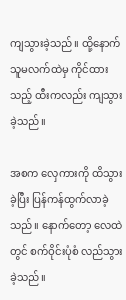ကျသွားခဲ့သည်။ ထို့နောက် သူမလက်ထဲမှ ကိုင်ထားသည့် ထီးကလည်း ကျသွားခဲ့သည်။

အစက လှေကားကို ထိသွားခဲ့ပြီး ပြန်ကန်ထွက်လာခဲ့သည်။ နောက်တော့ လေထဲတွင် စက်ဝိုင်းပုံစံ လည်သွားခဲ့သည်။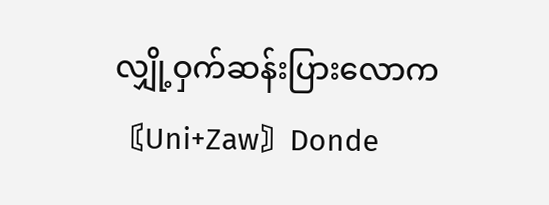လျှို့ဝှက်ဆန်းပြားလောက〘Uni+Zaw〙Donde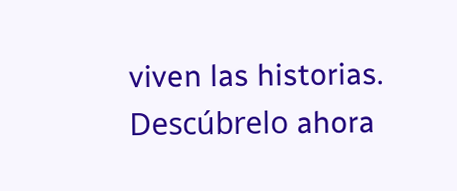viven las historias. Descúbrelo ahora